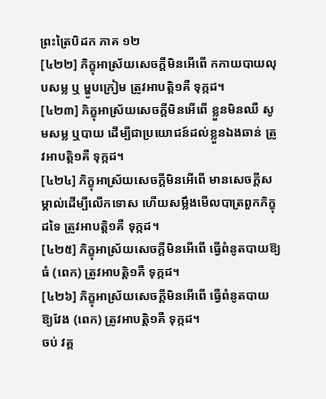ព្រះត្រៃបិដក ភាគ ១២
[៤២២] ភិក្ខុអាស្រ័យសេចក្ដីមិនអើពើ កកាយបាយលុបសម្ល ឬ ម្ហូបក្រៀម ត្រូវអាបត្ដិ១គឺ ទុក្កដ។
[៤២៣] ភិក្ខុអាស្រ័យសេចក្ដីមិនអើពើ ខ្លួនមិនឈឺ សូមសម្ល ឬបាយ ដើម្បីជាប្រយោជន៍ដល់ខ្លួនឯងឆាន់ ត្រូវអាបត្ដិ១គឺ ទុក្កដ។
[៤២៤] ភិក្ខុអាស្រ័យសេចក្ដីមិនអើពើ មានសេចក្ដីសម្គាល់ដើម្បីលើកទោស ហើយសម្លឹងមើលបាត្រពួកភិក្ខុដទៃ ត្រូវអាបត្ដិ១គឺ ទុក្កដ។
[៤២៥] ភិក្ខុអាស្រ័យសេចក្ដីមិនអើពើ ធ្វើពំនូតបាយឱ្យធំ (ពេក) ត្រូវអាបត្ដិ១គឺ ទុក្កដ។
[៤២៦] ភិក្ខុអាស្រ័យសេចក្ដីមិនអើពើ ធ្វើពំនូតបាយ ឱ្យវែង (ពេក) ត្រូវអាបត្ដិ១គឺ ទុក្កដ។
ចប់ វគ្គ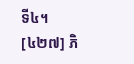ទី៤។
[៤២៧] ភិ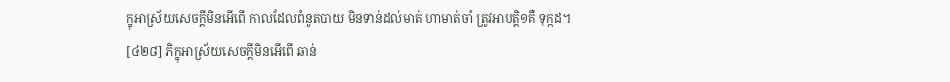ក្ខុអាស្រ័យសេចក្ដីមិនអើពើ កាលដែលពំនូតបាយ មិនទាន់ដល់មាត់ ហាមាត់ចាំ ត្រូវអាបត្ដិ១គឺ ទុក្កដ។
[៤២៨] ភិក្ខុអាស្រ័យសេចក្ដីមិនអើពើ ឆាន់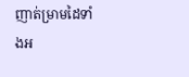ញាត់ម្រាមដៃទាំងអ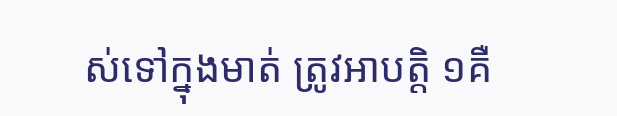ស់ទៅក្នុងមាត់ ត្រូវអាបត្ដិ ១គឺ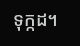ទុក្កដ។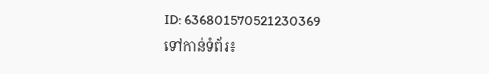ID: 636801570521230369
ទៅកាន់ទំព័រ៖